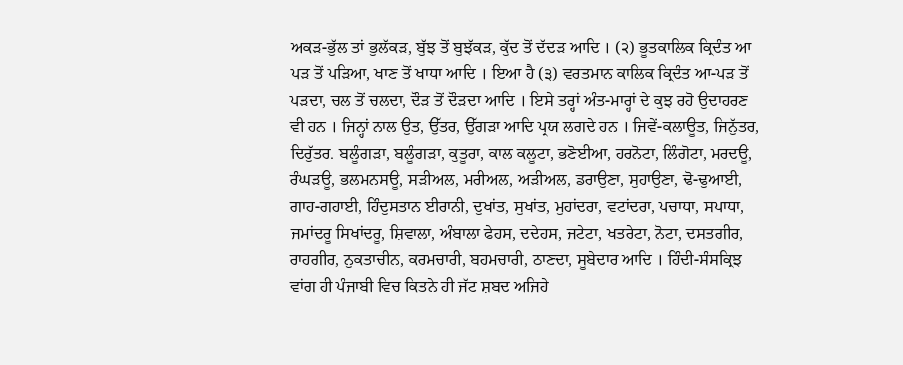ਅਕੜ-ਭੁੱਲ ਤਾਂ ਭੁਲੱਕੜ, ਬੁੱਝ ਤੋਂ ਬੁਝੱਕੜ, ਕੁੱਦ ਤੋਂ ਦੱਦੜ ਆਦਿ । (੨) ਭੂਤਕਾਲਿਕ ਕ੍ਰਿਦੰਤ ਆ ਪੜ ਤੋਂ ਪੜਿਆ, ਖਾਣ ਤੋਂ ਖਾਧਾ ਆਦਿ । ਇਆ ਹੈ (੩) ਵਰਤਮਾਨ ਕਾਲਿਕ ਕ੍ਰਿਦੰਤ ਆ-ਪੜ ਤੋਂ ਪੜਦਾ, ਚਲ ਤੋਂ ਚਲਦਾ, ਦੌੜ ਤੋਂ ਦੌੜਦਾ ਆਦਿ । ਇਸੇ ਤਰ੍ਹਾਂ ਅੰਤ-ਮਾਰ੍ਹਾਂ ਦੇ ਕੁਝ ਰਹੋ ਉਦਾਹਰਣ ਵੀ ਹਨ । ਜਿਨ੍ਹਾਂ ਨਾਲ ਉਤ, ਉੱਤਰ, ਉੱਗੜਾ ਆਦਿ ਪ੍ਰਯ ਲਗਦੇ ਹਨ । ਜਿਵੇਂ-ਕਲਾਊਤ, ਜਿਨੁੱਤਰ, ਦਿਰੁੱਤਰ. ਬਲੂੰਗੜਾ, ਬਲੂੰਗੜਾ, ਕੁਤੂਰਾ, ਕਾਲ ਕਲੂਟਾ, ਭਣੋਈਆ, ਹਰਨੋਟਾ, ਲਿੰਗੋਟਾ, ਮਰਦਊ, ਰੰਘੜਊ, ਭਲਮਨਸਊ, ਸੜੀਅਲ, ਮਰੀਅਲ, ਅੜੀਅਲ, ਡਰਾਉਣਾ, ਸੁਹਾਉਣਾ, ਢੋ-ਢੁਆਈ, ਗਾਹ-ਗਹਾਈ, ਹਿੰਦੁਸਤਾਨ ਈਰਾਨੀ, ਦੁਖਾਂਤ, ਸੁਖਾਂਤ, ਮੁਹਾਂਦਰਾ, ਵਟਾਂਦਰਾ, ਪਚਾਧਾ, ਸਪਾਧਾ, ਜਮਾਂਦਰੂ ਸਿਖਾਂਦਰੂ, ਸ਼ਿਵਾਲਾ, ਅੰਬਾਲਾ ਫੇਹਸ, ਦਦੇਹਸ, ਜਟੇਟਾ, ਖਤਰੇਟਾ, ਨੋਟਾ, ਦਸਤਗੀਰ, ਰਾਹਗੀਰ, ਨੁਕਤਾਚੀਨ, ਕਰਮਚਾਰੀ, ਬਹਮਚਾਰੀ, ਠਾਣਦਾ, ਸੂਬੇਦਾਰ ਆਦਿ । ਹਿੰਦੀ-ਸੰਸਕ੍ਰਿਝ ਵਾਂਗ ਹੀ ਪੰਜਾਬੀ ਵਿਚ ਕਿਤਨੇ ਹੀ ਜੱਟ ਸ਼ਬਦ ਅਜਿਹੇ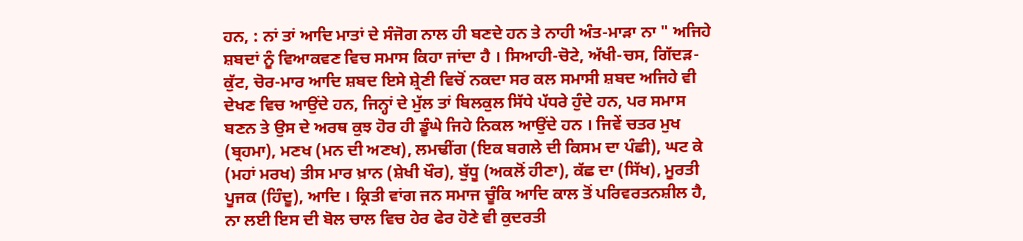ਹਨ, : ਨਾਂ ਤਾਂ ਆਦਿ ਮਾਤਾਂ ਦੇ ਸੰਜੋਗ ਨਾਲ ਹੀ ਬਣਦੇ ਹਨ ਤੇ ਨਾਹੀ ਅੰਤ-ਮਾੜਾ ਨਾ " ਅਜਿਹੇ ਸ਼ਬਦਾਂ ਨੂੰ ਵਿਆਕਵਣ ਵਿਚ ਸਮਾਸ ਕਿਹਾ ਜਾਂਦਾ ਹੈ । ਸਿਆਹੀ-ਚੋਟੇ, ਅੱਖੀ-ਚਸ, ਗਿੱਦੜ-ਕੁੱਟ, ਚੋਰ-ਮਾਰ ਆਦਿ ਸ਼ਬਦ ਇਸੇ ਸ਼੍ਰੇਣੀ ਵਿਚੋਂ ਨਕਦਾ ਸਰ ਕਲ ਸਮਾਸੀ ਸ਼ਬਦ ਅਜਿਹੇ ਵੀ ਦੇਖਣ ਵਿਚ ਆਉਂਦੇ ਹਨ, ਜਿਨ੍ਹਾਂ ਦੇ ਮੁੱਲ ਤਾਂ ਬਿਲਕੁਲ ਸਿੱਧੇ ਪੱਧਰੇ ਹੁੰਦੇ ਹਨ, ਪਰ ਸਮਾਸ ਬਣਨ ਤੇ ਉਸ ਦੇ ਅਰਥ ਕੁਝ ਹੋਰ ਹੀ ਡੂੰਘੇ ਜਿਹੇ ਨਿਕਲ ਆਉਂਦੇ ਹਨ । ਜਿਵੇਂ ਚਤਰ ਮੁਖ (ਬ੍ਰਹਮਾ), ਮਣਖ (ਮਨ ਦੀ ਅਣਖ), ਲਮਢੀਂਗ (ਇਕ ਬਗਲੇ ਦੀ ਕਿਸਮ ਦਾ ਪੰਛੀ), ਘਟ ਕੇ (ਮਹਾਂ ਮਰਖ) ਤੀਸ ਮਾਰ ਖ਼ਾਨ (ਸ਼ੇਖੀ ਖੌਰ), ਬੁੱਧੂ (ਅਕਲੋਂ ਹੀਣਾ), ਕੱਛ ਦਾ (ਸਿੱਖ), ਮੂਰਤੀ ਪੂਜਕ (ਹਿੰਦੂ), ਆਦਿ । ਕ੍ਰਿਤੀ ਵਾਂਗ ਜਨ ਸਮਾਜ ਚੂੰਕਿ ਆਦਿ ਕਾਲ ਤੋਂ ਪਰਿਵਰਤਨਸ਼ੀਲ ਹੈ, ਨਾ ਲਈ ਇਸ ਦੀ ਬੋਲ ਚਾਲ ਵਿਚ ਹੇਰ ਫੇਰ ਹੋਣੇ ਵੀ ਕੁਦਰਤੀ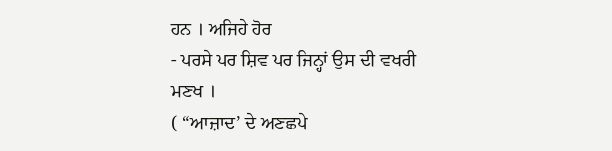ਹਨ । ਅਜਿਹੇ ਹੋਰ
- ਪਰਸੇ ਪਰ ਸ਼ਿਵ ਪਰ ਜਿਨ੍ਹਾਂ ਉਸ ਦੀ ਵਖਰੀ ਮਣਖ ।
( “ਆਜ਼ਾਦ’ ਦੇ ਅਣਛਪੇ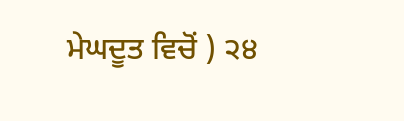ਮੇਘਦੂਤ ਵਿਚੋਂ ) ੨੪